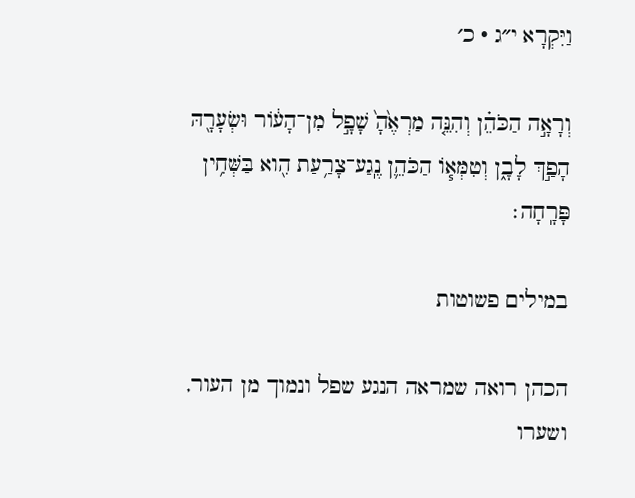וַיִּקְרָא י״ג · כ׳

וְרָאָ֣ה הַכֹּהֵ֗ן וְהִנֵּ֤ה מַרְאֶ֙הָ֙ שָׁפָ֣ל מִן־הָע֔וֹר וּשְׂעָרָ֖הּ הָפַ֣ךְ לָבָ֑ן וְטִמְּא֧וֹ הַכֹּהֵ֛ן נֶֽגַע־צָרַ֥עַת הִ֖וא בַּשְּׁחִ֥ין פָּרָֽחָה׃

במילים פשוטות

הכהן רואה שמראה הנגע שפל ונמוך מן העור, ושערו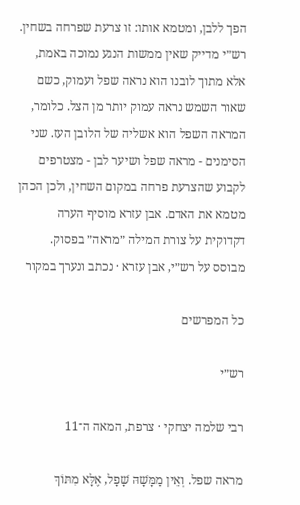הפך ללבן, ומטמא אותו: זו צרעת שפרחה בשחין. רש״י מדייק שאין ממשות הנגע נמוכה באמת, אלא מתוך לובנו הוא נראה שפל ועמוק, כשם שאור השמש נראה עמוק יותר מן הצל. כלומר, המראה השפל הוא אשליה של הלובן העז. שני הסימנים - מראה שפל ושיער לבן - מצטרפים לקבוע שהצרעת פרחה במקום השחין, ולכן הכהן מטמא את האדם. אבן עזרא מוסיף הערה דקדוקית על צורת המילה ״מראה״ בפסוק.
מבוסס על רש״י, אבן עזרא · נכתב ונערך במקור

כל המפרשים

רש״י

רבי שלמה יצחקי · צרפת, המאה ה־11

מראה שפל. וְאֵין מַמָּשָׁהּ שָׁפָל, אֶלָּא מִתּוֹךְ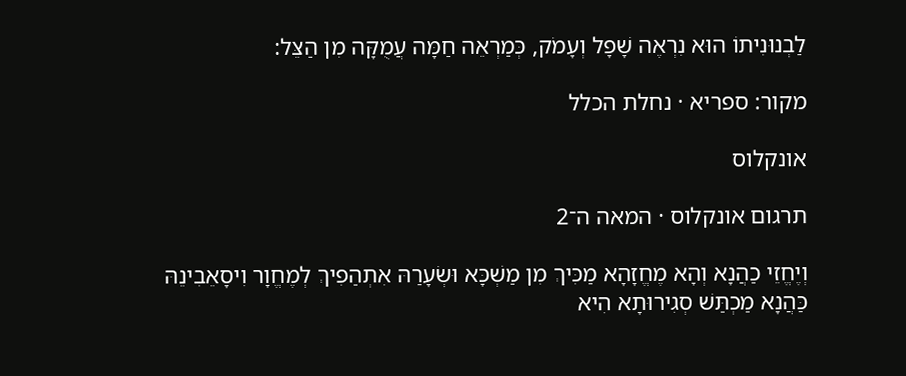לַבְנוּנִיתוֹ הוּא נִרְאֶה שָׁפָל וְעָמֹק, כְּמַרְאֵה חַמָּה עֲמֻקָּה מִן הַצֵּל:

מקור: ספריא · נחלת הכלל

אונקלוס

תרגום אונקלוס · המאה ה־2

וְיֶחֱזֵי כַהֲנָא וְהָא מֶחֱזָהָא מַכִּיךְ מִן מַשְׁכָּא וּשְׂעָרַהּ אִתְהַפִיךְ לְמֶחֱוָר וִיסָאֵבִינֵהּ כַּהֲנָא מַכְתַּשׁ סְגִירוּתָא הִיא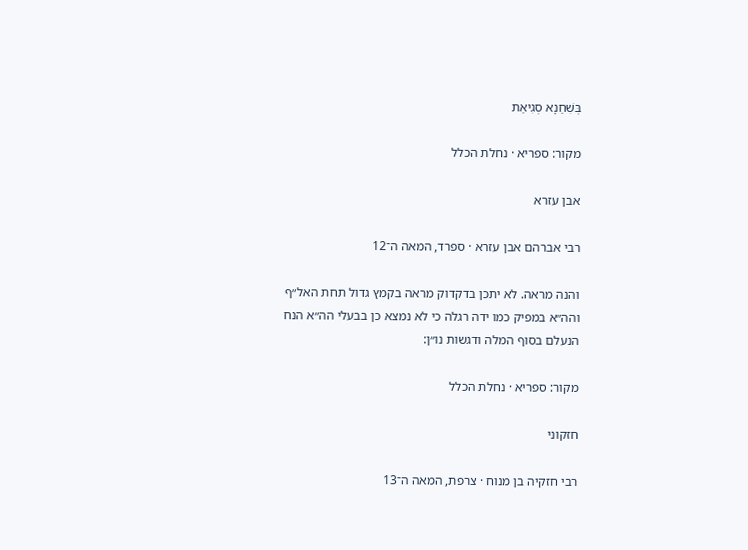בְּשִׁחַנָא סְגִיאַת

מקור: ספריא · נחלת הכלל

אבן עזרא

רבי אברהם אבן עזרא · ספרד, המאה ה־12

והנה מראה. לא יתכן בדקדוק מראה בקמץ גדול תחת האל״ף והה״א במפיק כמו ידה רגלה כי לא נמצא כן בבעלי הה״א הנח הנעלם בסוף המלה ודגשות נו״ן:

מקור: ספריא · נחלת הכלל

חזקוני

רבי חזקיה בן מנוח · צרפת, המאה ה־13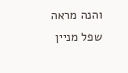והנה מראה שפל מניין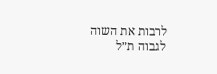לרבות את השוה לגבוה ת״ל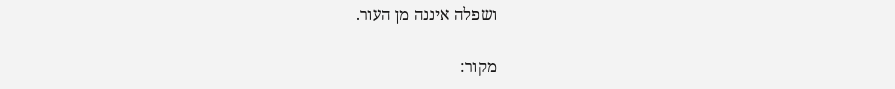ושפלה איננה מן העור.

מקור: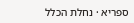ספריא · נחלת הכלל